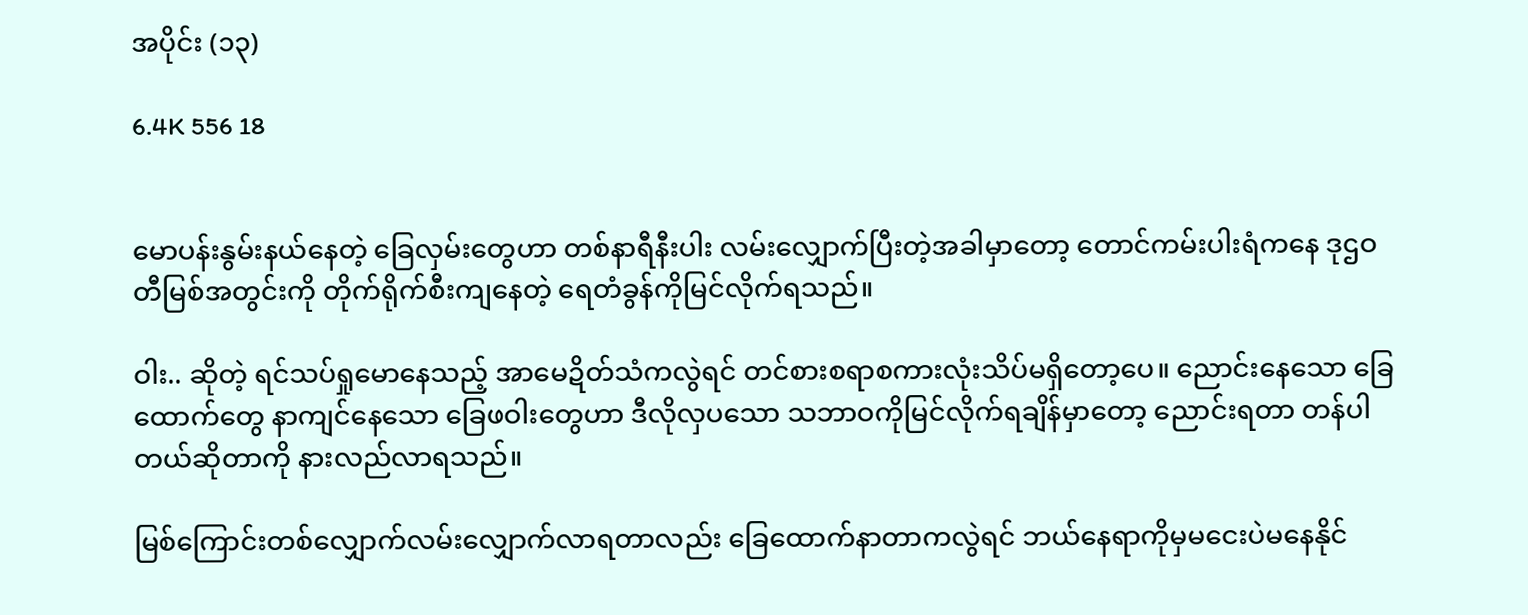အပိုင်း (၁၃)

6.4K 556 18


မောပန်းနွမ်းနယ်နေတဲ့ ခြေလှမ်းတွေဟာ တစ်နာရီနီးပါး လမ်းလျှောက်ပြီးတဲ့အခါမှာတော့ တောင်ကမ်းပါးရံကနေ ဒုဌဝတီမြစ်အတွင်းကို တိုက်ရိုက်စီးကျနေတဲ့ ရေတံခွန်ကိုမြင်လိုက်ရသည်။

ဝါး.. ဆိုတဲ့ ရင်သပ်ရှုမောနေသည့် အာမေဍိတ်သံကလွဲရင် တင်စားစရာစကားလုံးသိပ်မရှိတော့ပေ။ ညောင်းနေသော ခြေထောက်တွေ နာကျင်နေသော ခြေဖဝါးတွေဟာ ဒီလိုလှပသော သဘာဝကိုမြင်လိုက်ရချိန်မှာတော့ ညောင်းရတာ တန်ပါတယ်ဆိုတာကို နားလည်လာရသည်။

မြစ်ကြောင်းတစ်လျှောက်လမ်းလျှောက်လာရတာလည်း ခြေထောက်နာတာကလွဲရင် ဘယ်နေရာကိုမှမငေးပဲမနေနိုင်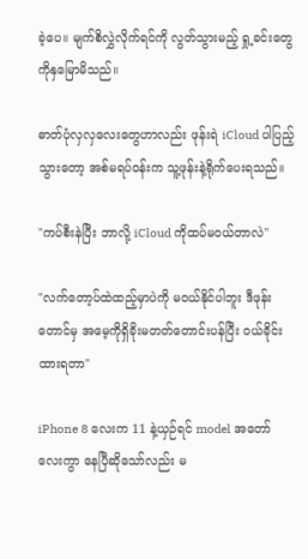ခဲ့ပေ။ မျက်စိလွှဲလိုက်ရင်ကို လွတ်သွားမည့် ရှု့ခင်းတွေကိုနှမြောမိသည်။

ဓာတ်ပုံလှလှလေးတွေဟာလည်း ဖုန်းရဲ iCloud ပါပြည့်သွားတော့ အစ်မရပ်ဝန်းက သူ့ဖုန်းနဲ့ရိုက်ပေးရသည်။

"ကပ်စီးနဲပြီး ဘာလို့ iCloud ကိုထပ်မဝယ်တာလဲ"

"လက်တော့ပ်ထဲထည့်မှာပဲကို မဝယ်နိုင်ပါဘူး ဒီဖုန်းတောင်မှ အမေ့ကိုရှိခိုးမတတ်တောင်းပန်ပြီး ဝယ်ခိုင်းထားရတာ"

iPhone 8 လေးက 11 နဲ့ယှဉ်ရင် model အတော်လေးကွာ နေပြီဆိုသော်လည်း မ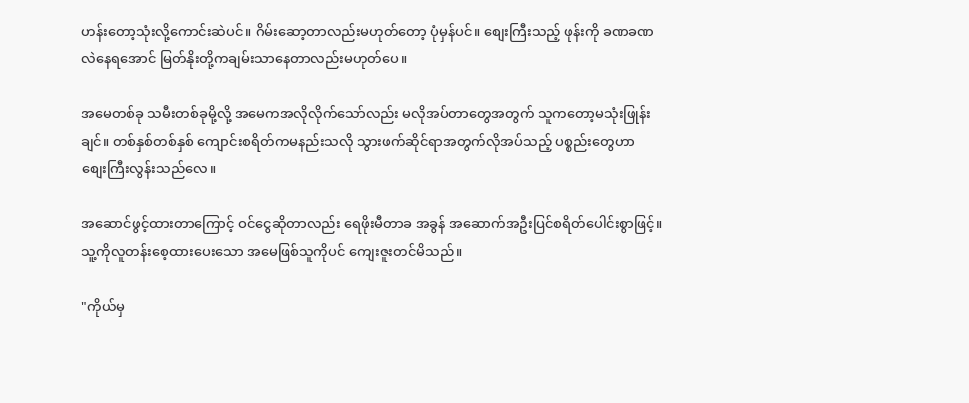ဟန်းတော့သုံးလို့ကောင်းဆဲပင်။ ဂိမ်းဆော့တာလည်းမဟုတ်တော့ ပုံမှန်ပင်။ စျေးကြီးသည့် ဖုန်းကို ခဏခဏလဲနေရအောင် မြတ်နိုးတို့ကချမ်းသာနေတာလည်းမဟုတ်ပေ။

အမေတစ်ခု သမီးတစ်ခုမို့လို့ အမေကအလိုလိုက်သော်လည်း မလိုအပ်တာတွေအတွက် သူကတော့မသုံးဖြုန်းချင်။ တစ်နှစ်တစ်နှစ် ကျောင်းစရိတ်ကမနည်းသလို သွားဖက်ဆိုင်ရာအတွက်လိုအပ်သည့် ပစ္စည်းတွေဟာ စျေးကြီးလွန်းသည်လေ။

အဆောင်ဖွင့်ထားတာကြောင့် ဝင်ငွေဆိုတာလည်း ရေဖိုးမီတာခ အခွန် အဆောက်အဦးပြင်စရိတ်ပေါင်းစွာဖြင့်။ သူ့ကိုလူတန်းစေ့ထားပေးသော အမေဖြစ်သူကိုပင် ကျေးဇူးတင်မိသည်။

"ကိုယ်မှ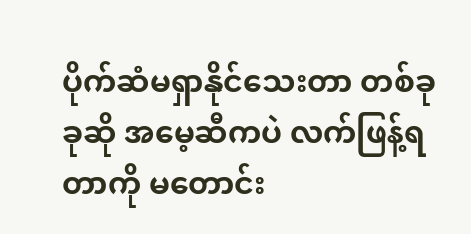ပိုက်ဆံမရှာနိုင်သေးတာ တစ်ခုခုဆို အမေ့ဆီကပဲ လက်ဖြန့်ရတာကို မတောင်း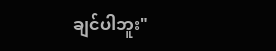ချင်ပါဘူး"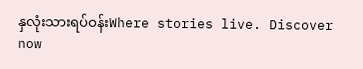နှလုံးသားရပ်ဝန်းWhere stories live. Discover now